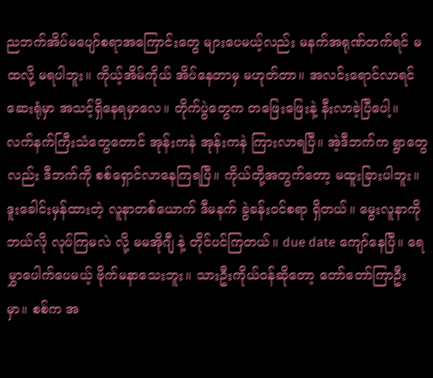ညဘက်အိပ်မပျော်စရာအကြောင်းတွေ များပေမယ့်လည်း မနက်အရုဏ်တက်ရင် မထလို့ မရပါဘူး။ ကိုယ့်အိမ်ကိုယ် အိပ်နေတာမှ မဟုတ်တာ။ အလင်းရောင်လာရင် ဆေးရုံမှာ အသင့်ရှိနေရမှာလေ။ တိုက်ပွဲတွေက တဖြေးဖြေးနဲ့ နီးလာခဲ့ပြီပေါ့။ လက်နက်ကြီးသံတွေတောင် အုန်းကနဲ အုန်းကနဲ ကြားလာရပြီ။ အဲ့ဒီဘက်က ရွာတွေလည်း ဒီဘက်ကို စစ်ရှောင်လာနေကြရပြီ။ ကိုယ်တို့အတွက်တော့ မထူးခြားပါဘူး။ ဒူးခေါင်းမှန်ထားတဲ့ လူနာတစ်ယောက် ဒီမနက် ခွဲခန်းဝင်စရာ ရှိတယ်။ မွေးလူနာကို ဘယ်လို လုပ်ကြမလဲ လို့ မမအိုဂျီ နဲ့ တိုင်ပင်ကြတယ်။ due date ကျော်နေပြီ။ ရေမွှာပေါက်ပေမယ့် ဗိုက်မနာသေးဘူး။ သားဦးကိုယ်ဝန်ဆိုတော့ တော်တော်ကြာဦးမှာ။ စစ်က အ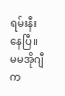ရမ်းနီးနေပြီ။ မမအိုဂျီက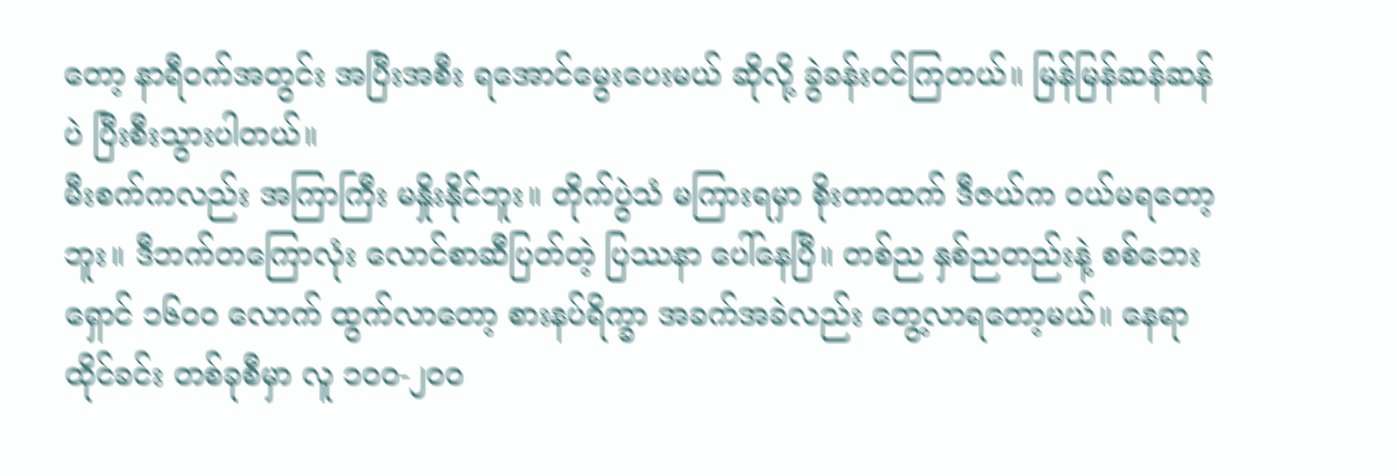တော့ နာရီဝက်အတွင်း အပြီးအစီး ရအောင်မွေးပေးမယ် ဆိုလို့ ခွဲခန်းဝင်ကြတယ်။ မြန်မြန်ဆန်ဆန်ပဲ ပြီးစီးသွားပါတယ်။
မီးစက်ကလည်း အကြာကြီး မနှိုးနိုင်ဘူး။ တိုက်ပွဲသံ မကြားရမှာ စိုးတာထက် ဒီဇယ်က ဝယ်မရတော့ဘူး။ ဒီဘက်တကြောလုံး လောင်စာဆီပြတ်တဲ့ ပြဿနာ ပေါ်နေပြီ။ တစ်ည နှစ်ညတည်းနဲ့ စစ်ဘေးရှောင် ၁၆၀၀ လောက် ထွက်လာတော့ စားနပ်ရိက္ခာ အခက်အခဲလည်း တွေ့လာရတော့မယ်။ နေရာထိုင်ခင်း တစ်ခုစီမှာ လူ ၁၀၀-၂၀၀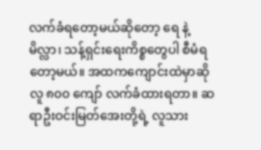လက်ခံရတော့မယ်ဆိုတော့ ရေ နဲ့ မိလ္လာ၊ သန့်ရှင်းရေးကိစ္စတွေပါ စီမံရတော့မယ်။ အထကကျောင်းထဲမှာဆို လူ ၈၀၀ ကျော် လက်ခံထားရတာ။ ဆရာဦးဝင်းမြတ်အေးတို့ရဲ့ လူသား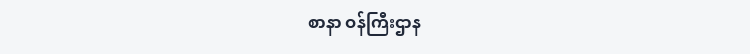စာနာ ဝန်ကြီးဌာန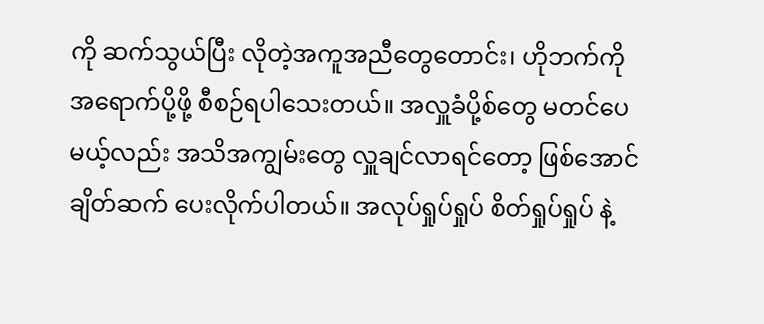ကို ဆက်သွယ်ပြီး လိုတဲ့အကူအညီတွေတောင်း၊ ဟိုဘက်ကို အရောက်ပို့ဖို့ စီစဉ်ရပါသေးတယ်။ အလှူခံပို့စ်တွေ မတင်ပေမယ့်လည်း အသိအကျွမ်းတွေ လှူချင်လာရင်တော့ ဖြစ်အောင် ချိတ်ဆက် ပေးလိုက်ပါတယ်။ အလုပ်ရှုပ်ရှုပ် စိတ်ရှုပ်ရှုပ် နဲ့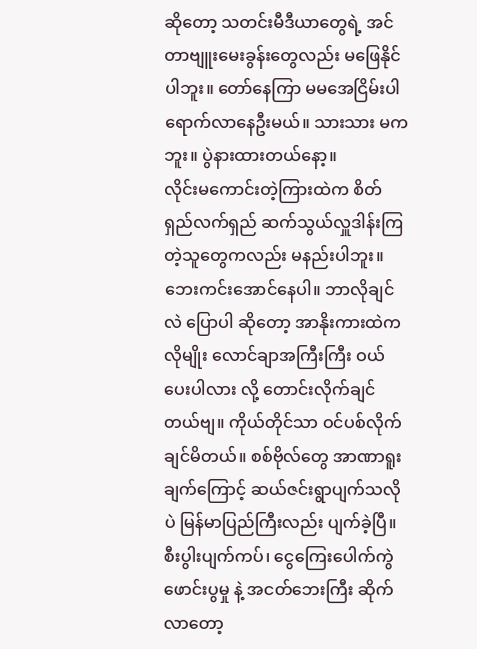ဆိုတော့ သတင်းမီဒီယာတွေရဲ့ အင်တာဗျူးမေးခွန်းတွေလည်း မဖြေနိုင်ပါဘူး။ တော်နေကြာ မမအေငြိမ်းပါ ရောက်လာနေဦးမယ်။ သားသား မကဘူး။ ပွဲနားထားတယ်နော့။
လိုင်းမကောင်းတဲ့ကြားထဲက စိတ်ရှည်လက်ရှည် ဆက်သွယ်လှူဒါန်းကြတဲ့သူတွေကလည်း မနည်းပါဘူး။ ဘေးကင်းအောင်နေပါ။ ဘာလိုချင်လဲ ပြောပါ ဆိုတော့ အာနိုးကားထဲကလိုမျိုး လောင်ချာအကြီးကြီး ဝယ်ပေးပါလား လို့ တောင်းလိုက်ချင်တယ်ဗျ။ ကိုယ်တိုင်သာ ဝင်ပစ်လိုက်ချင်မိတယ်။ စစ်ဗိုလ်တွေ အာဏာရူးချက်ကြောင့် ဆယ်ဇင်းရွာပျက်သလိုပဲ မြန်မာပြည်ကြီးလည်း ပျက်ခဲ့ပြီ။ စီးပွါးပျက်ကပ်၊ ငွေကြေးပေါက်ကွဲဖောင်းပွမှု နဲ့ အငတ်ဘေးကြီး ဆိုက်လာတော့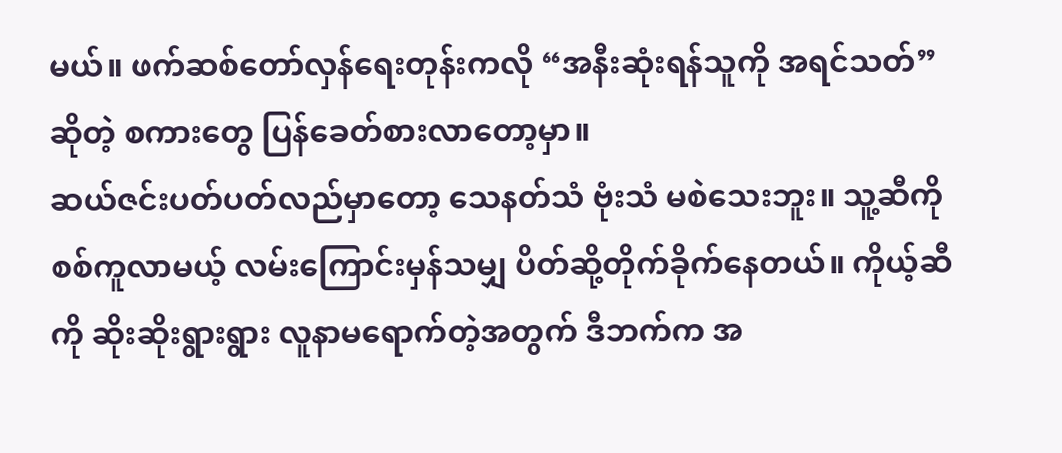မယ်။ ဖက်ဆစ်တော်လှန်ရေးတုန်းကလို “အနီးဆုံးရန်သူကို အရင်သတ်” ဆိုတဲ့ စကားတွေ ပြန်ခေတ်စားလာတော့မှာ။
ဆယ်ဇင်းပတ်ပတ်လည်မှာတော့ သေနတ်သံ ဗုံးသံ မစဲသေးဘူး။ သူ့ဆီကို စစ်ကူလာမယ့် လမ်းကြောင်းမှန်သမျှ ပိတ်ဆို့တိုက်ခိုက်နေတယ်။ ကိုယ့်ဆီကို ဆိုးဆိုးရွားရွား လူနာမရောက်တဲ့အတွက် ဒီဘက်က အ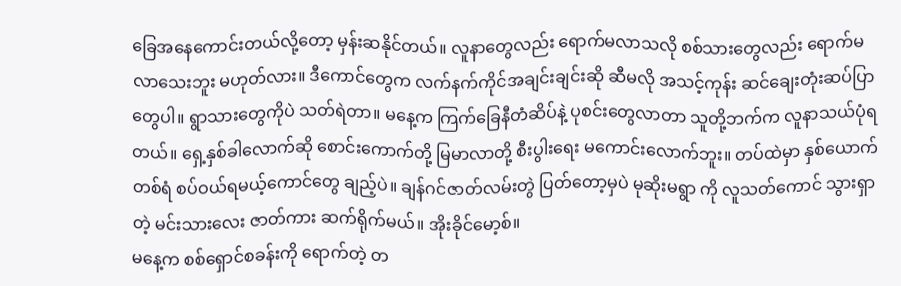ခြေအနေကောင်းတယ်လို့တော့ မှန်းဆနိုင်တယ်။ လူနာတွေလည်း ရောက်မလာသလို စစ်သားတွေလည်း ရောက်မလာသေးဘူး မဟုတ်လား။ ဒီကောင်တွေက လက်နက်ကိုင်အချင်းချင်းဆို ဆီမလို အသင့်ကုန်း ဆင်ချေးတုံးဆပ်ပြာတွေပါ။ ရွာသားတွေကိုပဲ သတ်ရဲတာ။ မနေ့က ကြက်ခြေနီတံဆိပ်နဲ့ ပုစင်းတွေလာတာ သူတို့ဘက်က လူနာသယ်ပုံရတယ်။ ရှေ့နှစ်ခါလောက်ဆို စောင်းကောက်တို့ မြမာလာတို့ စီးပွါးရေး မကောင်းလောက်ဘူး။ တပ်ထဲမှာ နှစ်ယောက် တစ်ရံ စပ်ဝယ်ရမယ့်ကောင်တွေ ချည့်ပဲ။ ချန်ဂင်ဇာတ်လမ်းတွဲ ပြတ်တော့မှပဲ မုဆိုးမရွာ ကို လူသတ်ကောင် သွားရှာတဲ့ မင်းသားလေး ဇာတ်ကား ဆက်ရိုက်မယ်။ အိုးခိုင်မော့စ်။
မနေ့က စစ်ရှောင်စခန်းကို ရောက်တဲ့ တ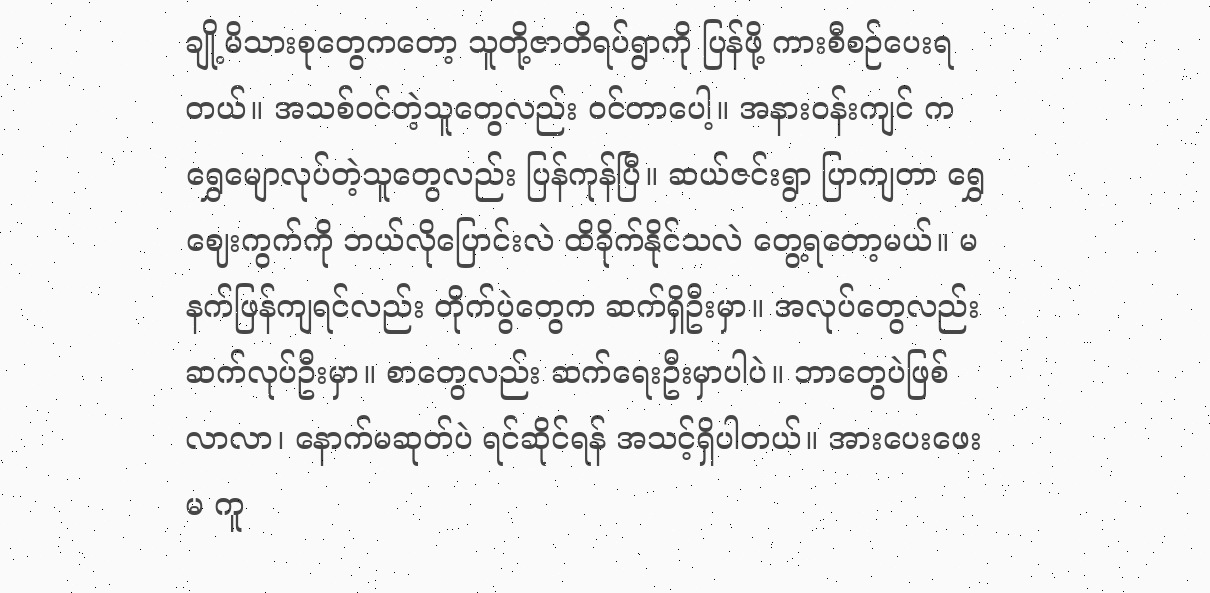ချို့မိသားစုတွေကတော့ သူတို့ဇာတိရပ်ရွာကို ပြန်ဖို့ ကားစီစဉ်ပေးရတယ်။ အသစ်ဝင်တဲ့သူတွေလည်း ဝင်တာပေါ့။ အနားဝန်းကျင် က ရွှေမျောလုပ်တဲ့သူတွေလည်း ပြန်ကုန်ပြီ။ ဆယ်ဇင်းရွာ ပြာကျတာ ရွှေဈေးကွက်ကို ဘယ်လိုပြောင်းလဲ ထိခိုက်နိုင်သလဲ တွေ့ရတော့မယ်။ မနက်ဖြန်ကျရင်လည်း တိုက်ပွဲတွေက ဆက်ရှိဦးမှာ။ အလုပ်တွေလည်း ဆက်လုပ်ဦးမှာ။ စာတွေလည်း ဆက်ရေးဦးမှာပါပဲ။ ဘာတွေပဲဖြစ်လာလာ၊ နောက်မဆုတ်ပဲ ရင်ဆိုင်ရန် အသင့်ရှိပါတယ်။ အားပေးဖေးမ ကူ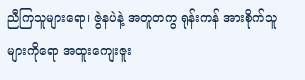ညီကြသူများရော၊ ဇွဲနပဲနဲ့ အတူတကွ ရုန်းကန် အားစိုက်သူများကိုရော အထူးကျေးဇူး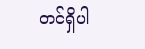တင်ရှိပါ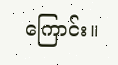ကြောင်း။